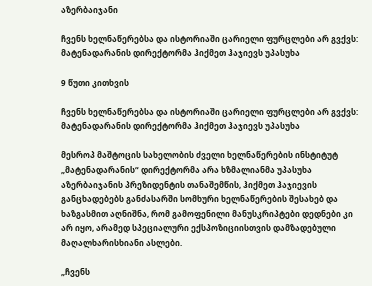აზერბაიჯანი

ჩვენს ხელნაწერებსა და ისტორიაში ცარიელი ფურცლები არ გვქვს: მატენადარანის დირექტორმა ჰიქმეთ ჰაჯიევს უპასუხა

9 წუთი კითხვის

ჩვენს ხელნაწერებსა და ისტორიაში ცარიელი ფურცლები არ გვქვს: მატენადარანის დირექტორმა ჰიქმეთ ჰაჯიევს უპასუხა

მესროპ მაშტოცის სახელობის ძველი ხელნაწერების ინსტიტუტ „მატენადარანის“ დირექტორმა არა ხზმალიანმა უპასუხა აზერბაიჯანის პრეზიდენტის თანაშემწის, ჰიქმეთ ჰაჯიევის განცხადებებს განძასარში სომხური ხელნაწერების შესახებ და ხაზგასმით აღნიშნა, რომ გამოფენილი მანუსკრიპტები დედნები კი არ იყო, არამედ სპეციალური ექსპოზიციისთვის დამზადებული მაღალხარისხიანი ასლები.

„ჩვენს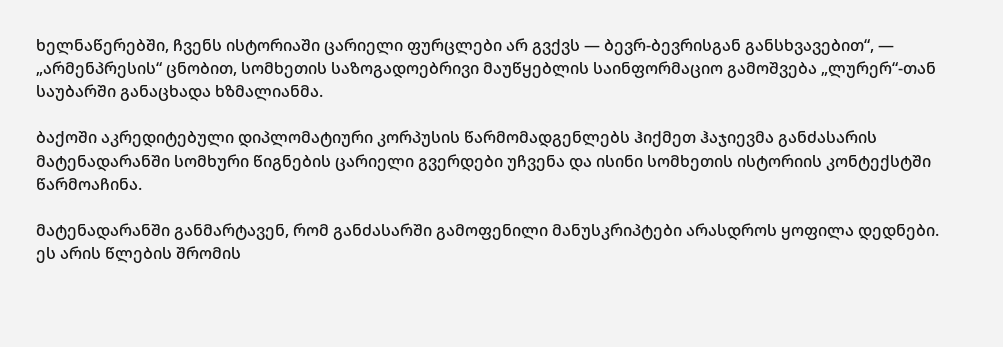ხელნაწერებში, ჩვენს ისტორიაში ცარიელი ფურცლები არ გვქვს — ბევრ-ბევრისგან განსხვავებით“, — „არმენპრესის“ ცნობით, სომხეთის საზოგადოებრივი მაუწყებლის საინფორმაციო გამოშვება „ლურერ“-თან საუბარში განაცხადა ხზმალიანმა.

ბაქოში აკრედიტებული დიპლომატიური კორპუსის წარმომადგენლებს ჰიქმეთ ჰაჯიევმა განძასარის მატენადარანში სომხური წიგნების ცარიელი გვერდები უჩვენა და ისინი სომხეთის ისტორიის კონტექსტში წარმოაჩინა.

მატენადარანში განმარტავენ, რომ განძასარში გამოფენილი მანუსკრიპტები არასდროს ყოფილა დედნები. ეს არის წლების შრომის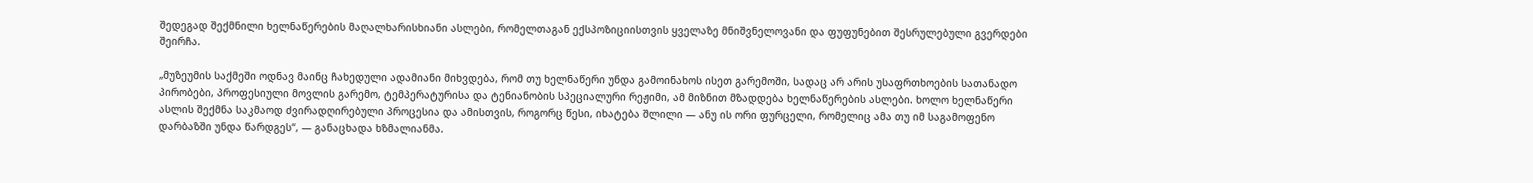შედეგად შექმნილი ხელნაწერების მაღალხარისხიანი ასლები, რომელთაგან ექსპოზიციისთვის ყველაზე მნიშვნელოვანი და ფუფუნებით შესრულებული გვერდები შეირჩა.

„მუზეუმის საქმეში ოდნავ მაინც ჩახედული ადამიანი მიხვდება, რომ თუ ხელნაწერი უნდა გამოინახოს ისეთ გარემოში, სადაც არ არის უსაფრთხოების სათანადო პირობები, პროფესიული მოვლის გარემო, ტემპერატურისა და ტენიანობის სპეციალური რეჟიმი, ამ მიზნით მზადდება ხელნაწერების ასლები. ხოლო ხელნაწერი ასლის შექმნა საკმაოდ ძვირადღირებული პროცესია და ამისთვის, როგორც წესი, იხატება შლილი — ანუ ის ორი ფურცელი, რომელიც ამა თუ იმ საგამოფენო დარბაზში უნდა წარდგეს“, — განაცხადა ხზმალიანმა.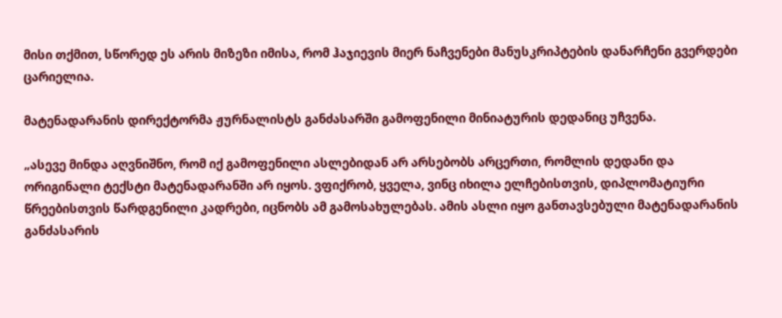მისი თქმით, სწორედ ეს არის მიზეზი იმისა, რომ ჰაჯიევის მიერ ნაჩვენები მანუსკრიპტების დანარჩენი გვერდები ცარიელია.

მატენადარანის დირექტორმა ჟურნალისტს განძასარში გამოფენილი მინიატურის დედანიც უჩვენა.

„ასევე მინდა აღვნიშნო, რომ იქ გამოფენილი ასლებიდან არ არსებობს არცერთი, რომლის დედანი და ორიგინალი ტექსტი მატენადარანში არ იყოს. ვფიქრობ, ყველა, ვინც იხილა ელჩებისთვის, დიპლომატიური წრეებისთვის წარდგენილი კადრები, იცნობს ამ გამოსახულებას. ამის ასლი იყო განთავსებული მატენადარანის განძასარის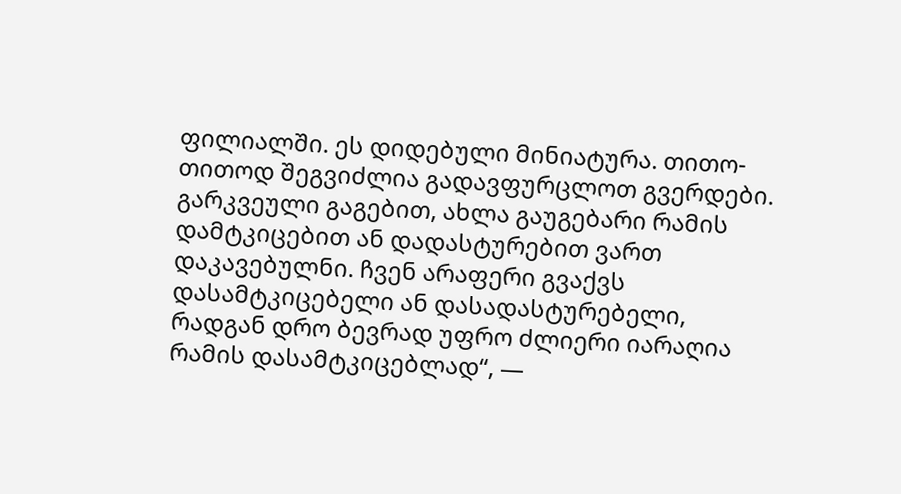ფილიალში. ეს დიდებული მინიატურა. თითო-თითოდ შეგვიძლია გადავფურცლოთ გვერდები. გარკვეული გაგებით, ახლა გაუგებარი რამის დამტკიცებით ან დადასტურებით ვართ დაკავებულნი. ჩვენ არაფერი გვაქვს დასამტკიცებელი ან დასადასტურებელი, რადგან დრო ბევრად უფრო ძლიერი იარაღია რამის დასამტკიცებლად“, —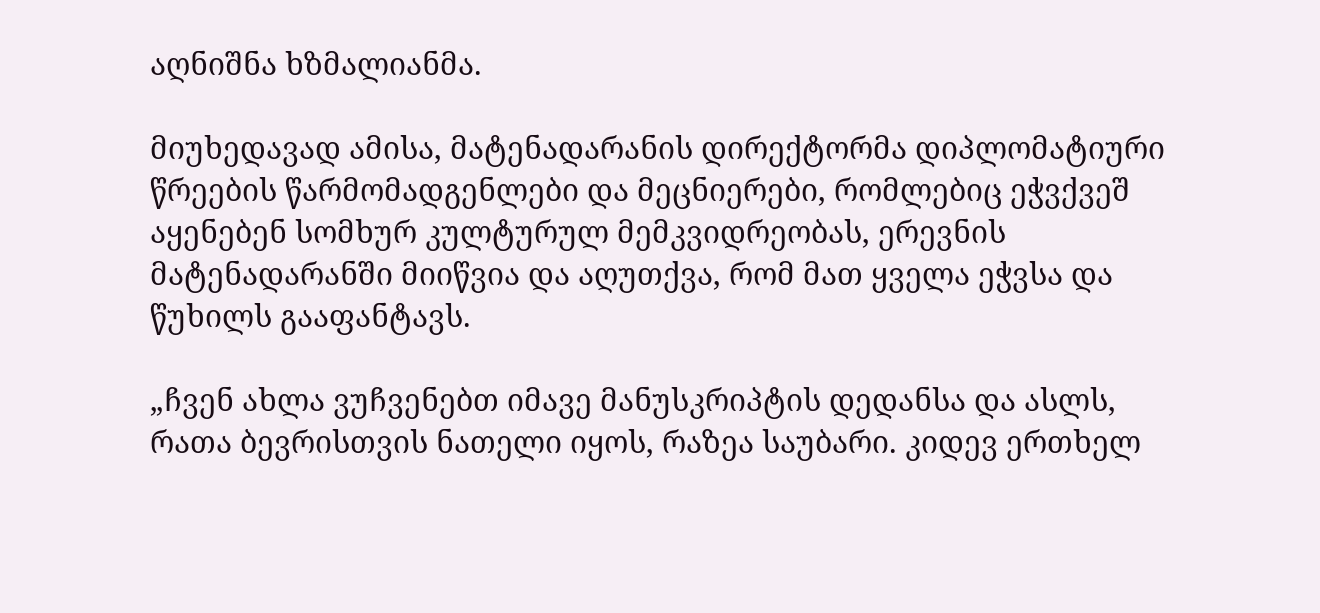აღნიშნა ხზმალიანმა.

მიუხედავად ამისა, მატენადარანის დირექტორმა დიპლომატიური წრეების წარმომადგენლები და მეცნიერები, რომლებიც ეჭვქვეშ აყენებენ სომხურ კულტურულ მემკვიდრეობას, ერევნის მატენადარანში მიიწვია და აღუთქვა, რომ მათ ყველა ეჭვსა და წუხილს გააფანტავს.

„ჩვენ ახლა ვუჩვენებთ იმავე მანუსკრიპტის დედანსა და ასლს, რათა ბევრისთვის ნათელი იყოს, რაზეა საუბარი. კიდევ ერთხელ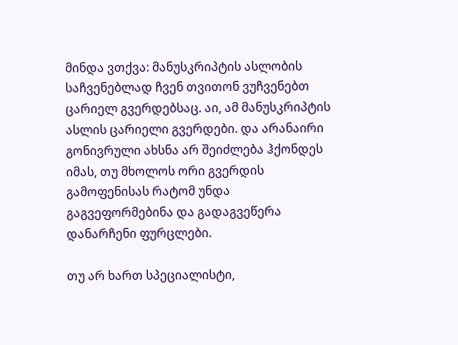მინდა ვთქვა: მანუსკრიპტის ასლობის საჩვენებლად ჩვენ თვითონ ვუჩვენებთ ცარიელ გვერდებსაც. აი, ამ მანუსკრიპტის ასლის ცარიელი გვერდები. და არანაირი გონივრული ახსნა არ შეიძლება ჰქონდეს იმას, თუ მხოლოს ორი გვერდის გამოფენისას რატომ უნდა გაგვეფორმებინა და გადაგვეწერა დანარჩენი ფურცლები.

თუ არ ხართ სპეციალისტი,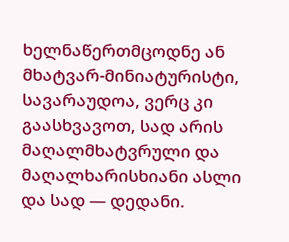ხელნაწერთმცოდნე ან მხატვარ-მინიატურისტი, სავარაუდოა, ვერც კი გაასხვავოთ, სად არის მაღალმხატვრული და მაღალხარისხიანი ასლი და სად — დედანი.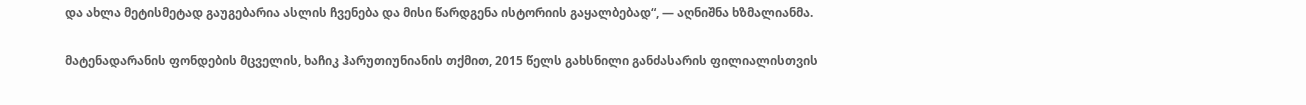და ახლა მეტისმეტად გაუგებარია ასლის ჩვენება და მისი წარდგენა ისტორიის გაყალბებად“, — აღნიშნა ხზმალიანმა.

მატენადარანის ფონდების მცველის, ხაჩიკ ჰარუთიუნიანის თქმით, 2015 წელს გახსნილი განძასარის ფილიალისთვის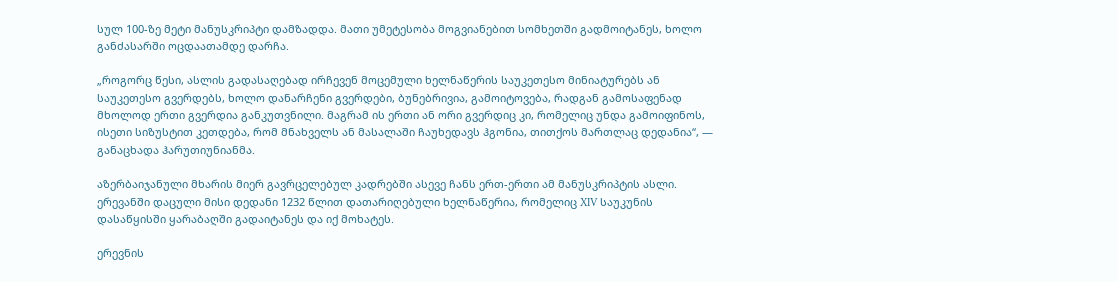სულ 100-ზე მეტი მანუსკრიპტი დამზადდა. მათი უმეტესობა მოგვიანებით სომხეთში გადმოიტანეს, ხოლო განძასარში ოცდაათამდე დარჩა.

„როგორც წესი, ასლის გადასაღებად ირჩევენ მოცემული ხელნაწერის საუკეთესო მინიატურებს ან საუკეთესო გვერდებს, ხოლო დანარჩენი გვერდები, ბუნებრივია, გამოიტოვება, რადგან გამოსაფენად მხოლოდ ერთი გვერდია განკუთვნილი. მაგრამ ის ერთი ან ორი გვერდიც კი, რომელიც უნდა გამოიფინოს, ისეთი სიზუსტით კეთდება, რომ მნახველს ან მასალაში ჩაუხედავს ჰგონია, თითქოს მართლაც დედანია“, — განაცხადა ჰარუთიუნიანმა.

აზერბაიჯანული მხარის მიერ გავრცელებულ კადრებში ასევე ჩანს ერთ-ერთი ამ მანუსკრიპტის ასლი. ერევანში დაცული მისი დედანი 1232 წლით დათარიღებული ხელნაწერია, რომელიც XIV საუკუნის დასაწყისში ყარაბაღში გადაიტანეს და იქ მოხატეს.

ერევნის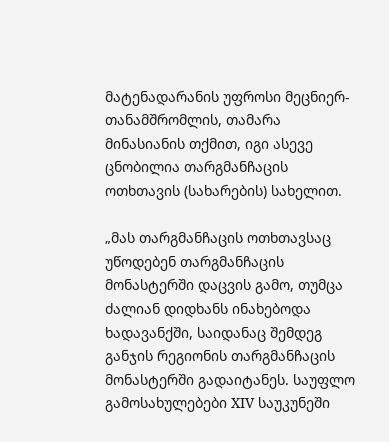მატენადარანის უფროსი მეცნიერ-თანამშრომლის, თამარა მინასიანის თქმით, იგი ასევე ცნობილია თარგმანჩაცის ოთხთავის (სახარების) სახელით.

„მას თარგმანჩაცის ოთხთავსაც უწოდებენ თარგმანჩაცის მონასტერში დაცვის გამო, თუმცა ძალიან დიდხანს ინახებოდა ხადავანქში, საიდანაც შემდეგ განჯის რეგიონის თარგმანჩაცის მონასტერში გადაიტანეს. საუფლო გამოსახულებები XIV საუკუნეში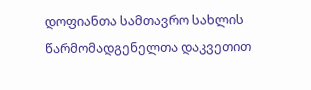დოფიანთა სამთავრო სახლის წარმომადგენელთა დაკვეთით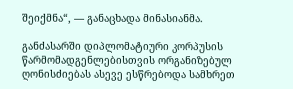შეიქმნა“, — განაცხადა მინასიანმა.

განძასარში დიპლომატიური კორპუსის წარმომადგენლებისთვის ორგანიზებულ ღონისძიებას ასევე ესწრებოდა სამხრეთ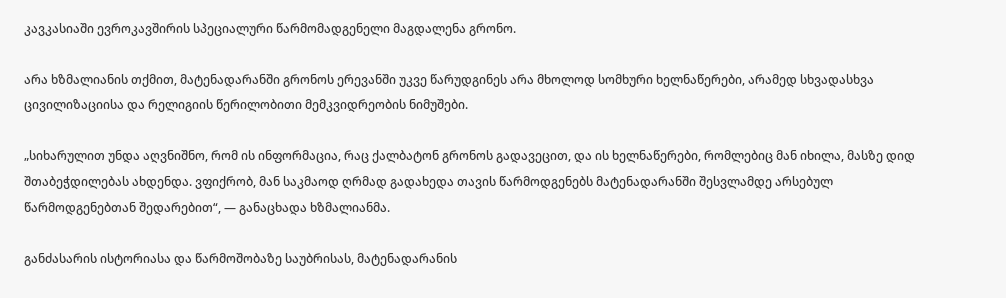კავკასიაში ევროკავშირის სპეციალური წარმომადგენელი მაგდალენა გრონო.

არა ხზმალიანის თქმით, მატენადარანში გრონოს ერევანში უკვე წარუდგინეს არა მხოლოდ სომხური ხელნაწერები, არამედ სხვადასხვა ცივილიზაციისა და რელიგიის წერილობითი მემკვიდრეობის ნიმუშები.

„სიხარულით უნდა აღვნიშნო, რომ ის ინფორმაცია, რაც ქალბატონ გრონოს გადავეცით, და ის ხელნაწერები, რომლებიც მან იხილა, მასზე დიდ შთაბეჭდილებას ახდენდა. ვფიქრობ, მან საკმაოდ ღრმად გადახედა თავის წარმოდგენებს მატენადარანში შესვლამდე არსებულ წარმოდგენებთან შედარებით“, — განაცხადა ხზმალიანმა.

განძასარის ისტორიასა და წარმოშობაზე საუბრისას, მატენადარანის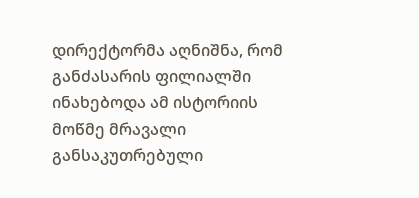დირექტორმა აღნიშნა, რომ განძასარის ფილიალში ინახებოდა ამ ისტორიის მოწმე მრავალი განსაკუთრებული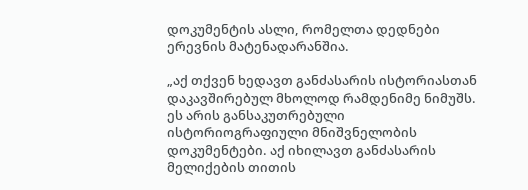დოკუმენტის ასლი, რომელთა დედნები ერევნის მატენადარანშია.

„აქ თქვენ ხედავთ განძასარის ისტორიასთან დაკავშირებულ მხოლოდ რამდენიმე ნიმუშს. ეს არის განსაკუთრებული ისტორიოგრაფიული მნიშვნელობის დოკუმენტები. აქ იხილავთ განძასარის მელიქების თითის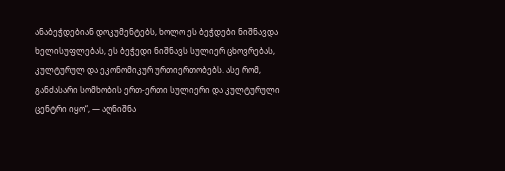ანაბეჭდებიან დოკუმენტებს, ხოლო ეს ბეჭდები ნიშნავდა ხელისუფლებას, ეს ბეჭედი ნიშნავს სულიერ ცხოვრებას, კულტურულ და ეკონომიკურ ურთიერთობებს. ასე რომ, განძასარი სომხობის ერთ-ერთი სულიერი და კულტურული ცენტრი იყო“, — აღნიშნა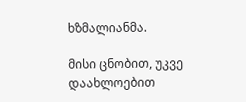ხზმალიანმა.

მისი ცნობით, უკვე დაახლოებით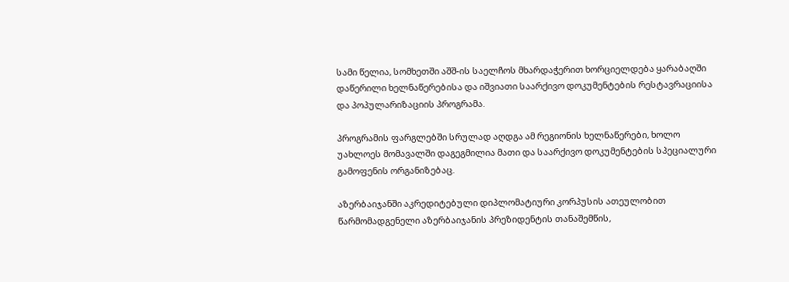სამი წელია, სომხეთში აშშ-ის საელჩოს მხარდაჭერით ხორციელდება ყარაბაღში დაწერილი ხელნაწერებისა და იშვიათი საარქივო დოკუმენტების რესტავრაციისა და პოპულარიზაციის პროგრამა.

პროგრამის ფარგლებში სრულად აღდგა ამ რეგიონის ხელნაწერები, ხოლო უახლოეს მომავალში დაგეგმილია მათი და საარქივო დოკუმენტების სპეციალური გამოფენის ორგანიზებაც.

აზერბაიჯანში აკრედიტებული დიპლომატიური კორპუსის ათეულობით წარმომადგენელი აზერბაიჯანის პრეზიდენტის თანაშემწის,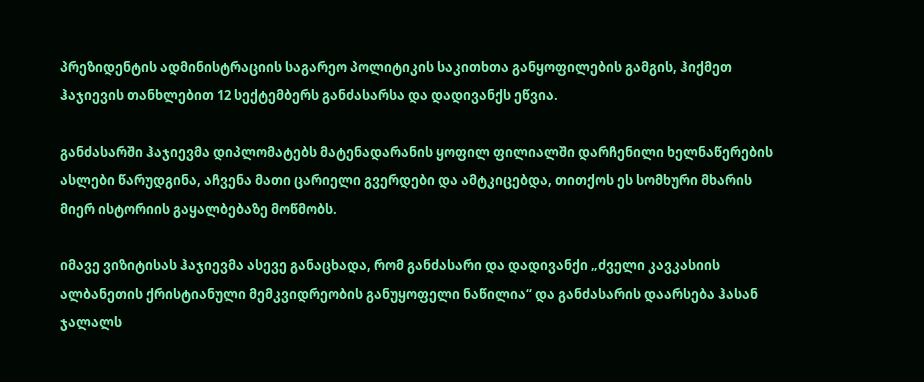პრეზიდენტის ადმინისტრაციის საგარეო პოლიტიკის საკითხთა განყოფილების გამგის, ჰიქმეთ ჰაჯიევის თანხლებით 12 სექტემბერს განძასარსა და დადივანქს ეწვია.

განძასარში ჰაჯიევმა დიპლომატებს მატენადარანის ყოფილ ფილიალში დარჩენილი ხელნაწერების ასლები წარუდგინა, აჩვენა მათი ცარიელი გვერდები და ამტკიცებდა, თითქოს ეს სომხური მხარის მიერ ისტორიის გაყალბებაზე მოწმობს.

იმავე ვიზიტისას ჰაჯიევმა ასევე განაცხადა, რომ განძასარი და დადივანქი „ძველი კავკასიის ალბანეთის ქრისტიანული მემკვიდრეობის განუყოფელი ნაწილია“ და განძასარის დაარსება ჰასან ჯალალს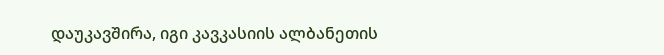დაუკავშირა, იგი კავკასიის ალბანეთის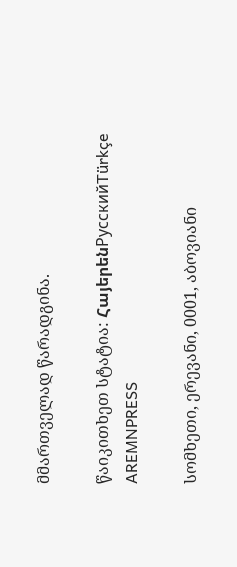მმართველად წარადგინა.

წაიკითხეთ სტატია: ՀայերենРусскийTürkçe
AREMNPRESS

სომხეთი, ერევანი, 0001, აბოვიანი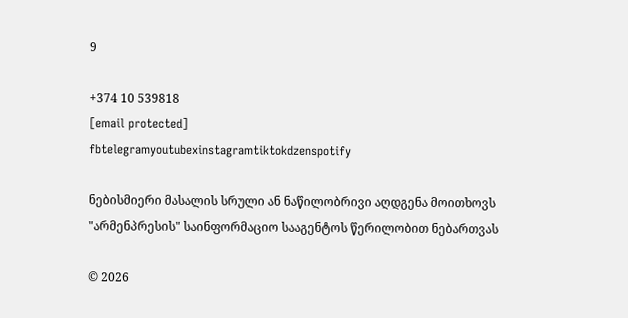9

+374 10 539818
[email protected]
fbtelegramyoutubexinstagramtiktokdzenspotify

ნებისმიერი მასალის სრული ან ნაწილობრივი აღდგენა მოითხოვს "არმენპრესის" საინფორმაციო სააგენტოს წერილობით ნებართვას

© 2026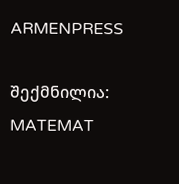ARMENPRESS

შექმნილია: MATEMAT